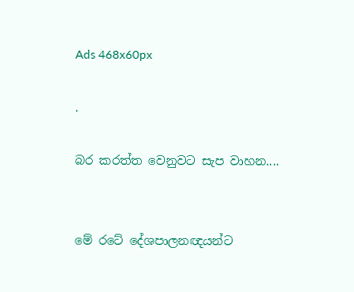Ads 468x60px

.

බර කරත්ත වෙනුවට සැප වාහන....


මේ රටේ දේශපාලනඥයන්ට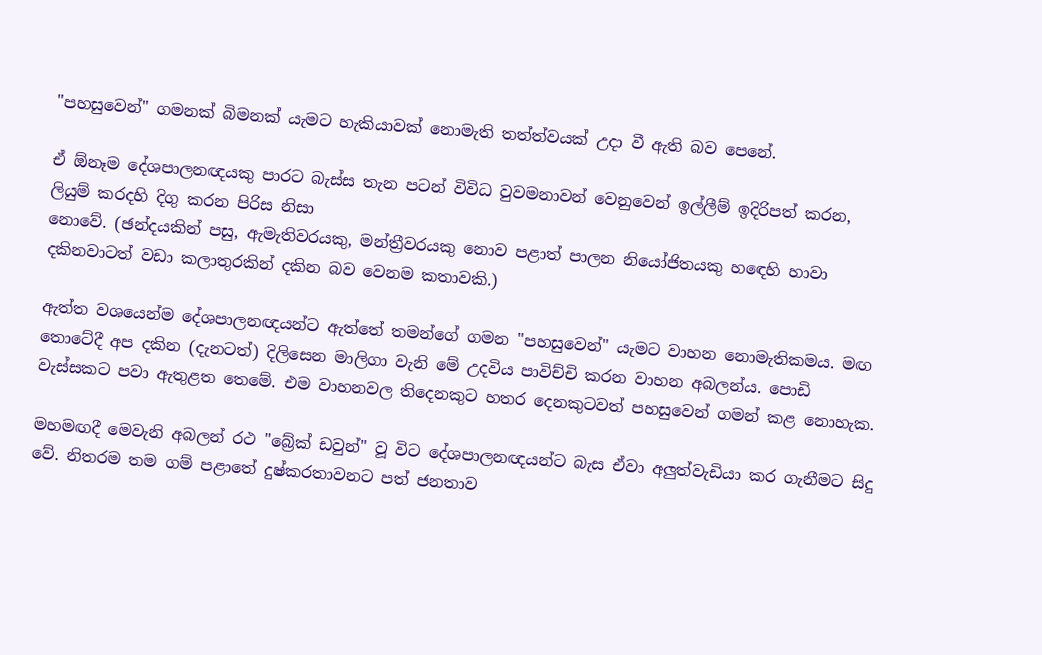"පහසුවෙන්" ගමනක්‌ බිමනක්‌ යැමට හැකියාවක්‌ නොමැති තත්ත්වයක්‌ උදා වී ඇති බව පෙනේ.

ඒ ඕනෑම දේශපාලනඥයකු පාරට බැස්‌ස තැන පටන් විවිධ වුවමනාවන් වෙනුවෙන් ඉල්ලීම් ඉදිරිපත් කරන, ලියුම් කරදහි දිගු කරන පිරිස නිසා
නොවේ. (ඡන්දයකින් පසු, ඇමැතිවරයකු, මන්ත්‍රීවරයකු නොව පළාත් පාලන නියෝජිතයකු හඳෙහි හාවා දකිනවාටත් වඩා කලාතුරකින් දකින බව වෙනම කතාවකි.)

ඇත්ත වශයෙන්ම දේශපාලනඥයන්ට ඇත්තේ තමන්ගේ ගමන "පහසුවෙන්" යැමට වාහන නොමැතිකමය. මඟ තොටේදී අප දකින (දැනටත්) දිලිසෙන මාලිගා වැනි මේ උදවිය පාවිච්චි කරන වාහන අබලන්ය. පොඩි වැස්‌සකට පවා ඇතුළත තෙමේ. එම වාහනවල තිදෙනකුට හතර දෙනකුටවත් පහසුවෙන් ගමන් කළ නොහැක.

මහමඟදී මෙවැනි අබලන් රථ "බ්‍රේක්‌ ඩවුන්" වූ විට දේශපාලනඥයන්ට බැස ඒවා අලුත්වැඩියා කර ගැනීමට සිදු වේ. නිතරම තම ගම් පළාතේ දුෂ්කරතාවනට පත් ජනතාව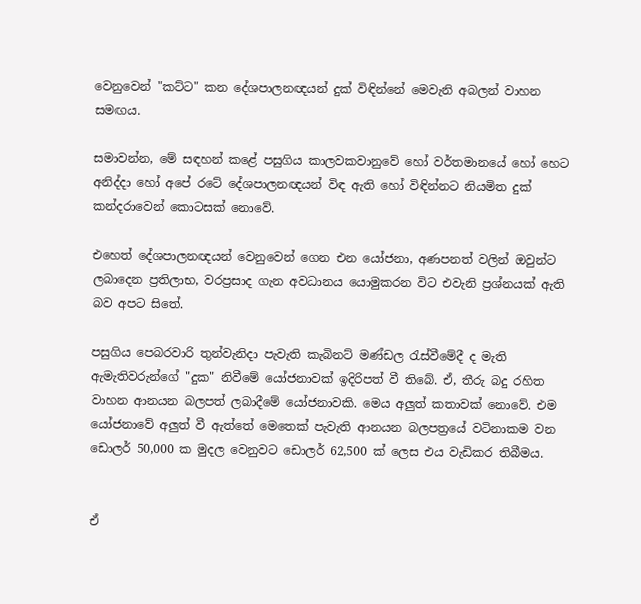වෙනුවෙන් "කට්‌ට" කන දේශපාලනඥයන් දුක්‌ විඳින්නේ මෙවැනි අබලන් වාහන සමඟය.

සමාවන්න, මේ සඳහන් කළේ පසුගිය කාලවකවානුවේ හෝ වර්තමානයේ හෝ හෙට අනිද්දා හෝ අපේ රටේ දේශපාලනඥයන් විඳ ඇති හෝ විඳින්නට නියමිත දුක්‌ කන්දරාවෙන් කොටසක්‌ නොවේ.

එහෙත් දේශපාලනඥයන් වෙනුවෙන් ගෙන එන යෝජනා, අණපනත් වලින් ඔවුන්ට ලබාදෙන ප්‍රතිලාභ, වරප්‍රසාද ගැන අවධානය යොමුකරන විට එවැනි ප්‍රශ්නයක්‌ ඇති බව අපට සිතේ.

පසුගිය පෙබරවාරි තුන්වැනිදා පැවැති කැබිනට්‌ මණ්‌ඩල රැස්‌වීමේදී ද මැති ඇමැතිවරුන්ගේ "දුක" නිවීමේ යෝජනාවක්‌ ඉදිරිපත් වී තිබේ. ඒ, තීරු බදු රහිත වාහන ආනයන බලපත් ලබාදීමේ යෝජනාවකි. මෙය අලුත් කතාවක්‌ නොවේ. එම යෝජනාවේ අලුත් වී ඇත්තේ මෙතෙක්‌ පැවැති ආනයන බලපත්‍රයේ වටිනාකම වන ඩොලර් 50,000 ක මුදල වෙනුවට ඩොලර් 62,500 ක්‌ ලෙස එය වැඩිකර තිබීමය.


ඒ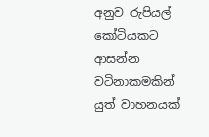අනුව රුපියල් කෝටියකට ආසන්න වටිනාකමකින් යුත් වාහනයක්‌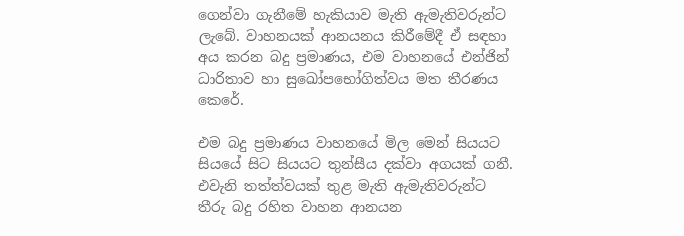ගෙන්වා ගැනීමේ හැකියාව මැති ඇමැතිවරුන්ට ලැබේ. වාහනයක්‌ ආනයනය කිරීමේදී ඒ සඳහා අය කරන බදු ප්‍රමාණය, එම වාහනයේ එන්ජින් ධාරිතාව හා සුඛෝපභෝගිත්වය මත තීරණය කෙරේ.

එම බදු ප්‍රමාණය වාහනයේ මිල මෙන් සියයට සියයේ සිට සියයට තුන්සීය දක්‌වා අගයක්‌ ගනී. එවැනි තත්ත්වයක්‌ තුළ මැති ඇමැතිවරුන්ට තීරු බදු රහිත වාහන ආනයන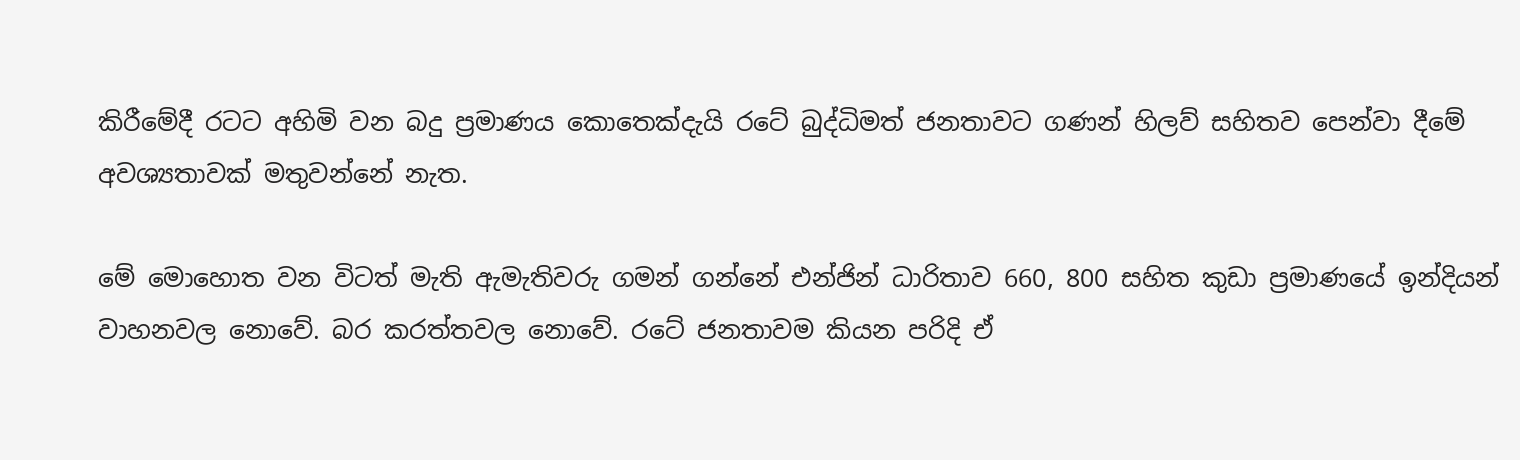කිරීමේදී රටට අහිමි වන බදු ප්‍රමාණය කොතෙක්‌දැයි රටේ බුද්ධිමත් ජනතාවට ගණන් හිලව් සහිතව පෙන්වා දීමේ අවශ්‍යතාවක්‌ මතුවන්නේ නැත.

මේ මොහොත වන විටත් මැති ඇමැතිවරු ගමන් ගන්නේ එන්ජින් ධාරිතාව 660, 800 සහිත කුඩා ප්‍රමාණයේ ඉන්දියන් වාහනවල නොවේ. බර කරත්තවල නොවේ. රටේ ජනතාවම කියන පරිදි ඒ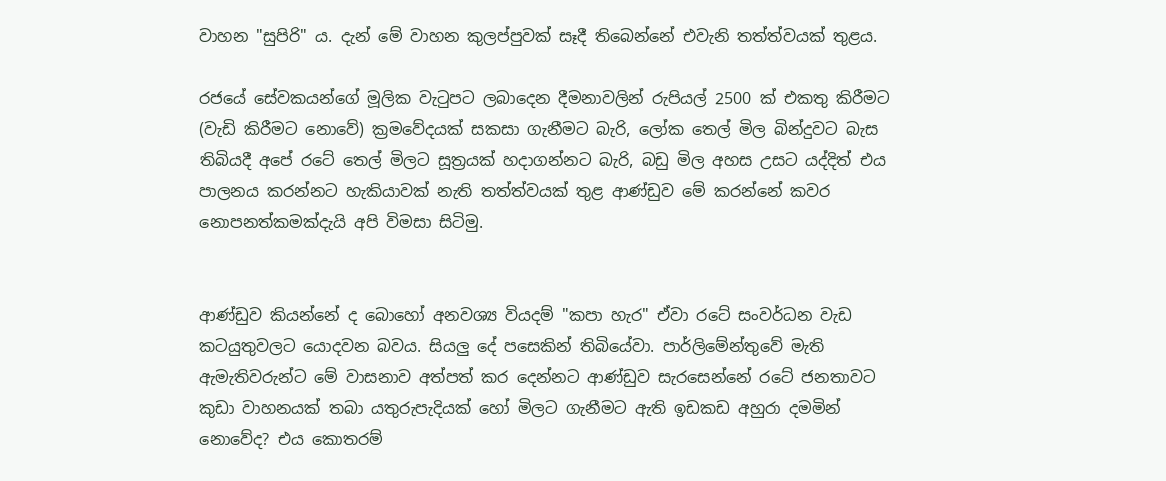වාහන "සුපිරි" ය. දැන් මේ වාහන කුලප්පුවක්‌ සෑදී තිබෙන්නේ එවැනි තත්ත්වයක්‌ තුළය.

රජයේ සේවකයන්ගේ මූලික වැටුපට ලබාදෙන දීමනාවලින් රුපියල් 2500 ක්‌ එකතු කිරීමට (වැඩි කිරීමට නොවේ) ක්‍රමවේදයක්‌ සකසා ගැනීමට බැරි, ලෝක තෙල් මිල බින්දුවට බැස තිබියදී අපේ රටේ තෙල් මිලට සූත්‍රයක්‌ හදාගන්නට බැරි, බඩු මිල අහස උසට යද්දිත් එය පාලනය කරන්නට හැකියාවක්‌ නැති තත්ත්වයක්‌ තුළ ආණ්‌ඩුව මේ කරන්නේ කවර නොපනත්කමක්‌දැයි අපි විමසා සිටිමු.


ආණ්‌ඩුව කියන්නේ ද බොහෝ අනවශ්‍ය වියදම් "කපා හැර" ඒවා රටේ සංවර්ධන වැඩ කටයුතුවලට යොදවන බවය. සියලු දේ පසෙකින් තිබියේවා. පාර්ලිමේන්තුවේ මැති ඇමැතිවරුන්ට මේ වාසනාව අත්පත් කර දෙන්නට ආණ්‌ඩුව සැරසෙන්නේ රටේ ජනතාවට කුඩා වාහනයක්‌ තබා යතුරුපැදියක්‌ හෝ මිලට ගැනීමට ඇති ඉඩකඩ අහුරා දමමින් නොවේද? එය කොතරම්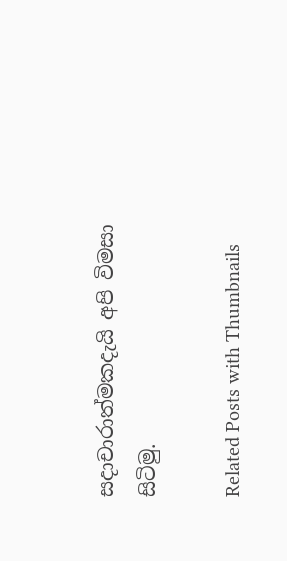සදාචාරාත්මකදැයි අපි විමසා සිටිමු.

Related Posts with Thumbnails